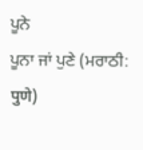ਪੂਨੇ
ਪੂਨਾ ਜਾਂ ਪੁਣੇ (ਮਰਾਠੀ: पुणे)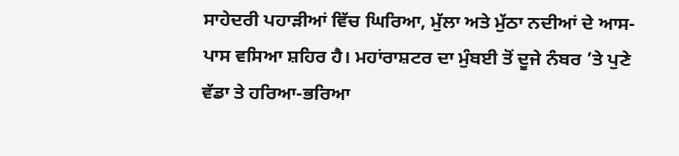ਸਾਹੇਦਰੀ ਪਹਾੜੀਆਂ ਵਿੱਚ ਘਿਰਿਆ, ਮੁੱਲਾ ਅਤੇ ਮੁੱਠਾ ਨਦੀਆਂ ਦੇ ਆਸ-ਪਾਸ ਵਸਿਆ ਸ਼ਹਿਰ ਹੈ। ਮਹਾਂਰਾਸ਼ਟਰ ਦਾ ਮੁੰਬਈ ਤੋਂ ਦੂਜੇ ਨੰਬਰ ’ਤੇ ਪੁਣੇ ਵੱਡਾ ਤੇ ਹਰਿਆ-ਭਰਿਆ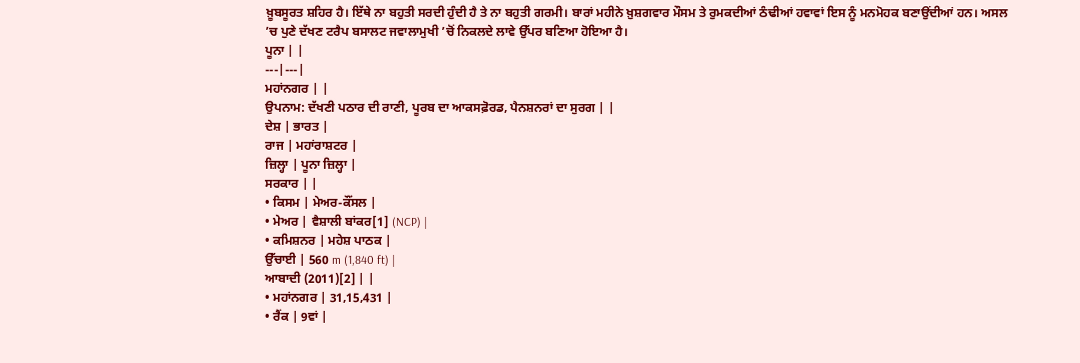ਖ਼ੂਬਸੂਰਤ ਸ਼ਹਿਰ ਹੈ। ਇੱਥੇ ਨਾ ਬਹੁਤੀ ਸਰਦੀ ਹੁੰਦੀ ਹੈ ਤੇ ਨਾ ਬਹੁਤੀ ਗਰਮੀ। ਬਾਰਾਂ ਮਹੀਨੇ ਖ਼ੁਸ਼ਗਵਾਰ ਮੌਸਮ ਤੇ ਰੁਮਕਦੀਆਂ ਠੰਢੀਆਂ ਹਵਾਵਾਂ ਇਸ ਨੂੰ ਮਨਮੋਹਕ ਬਣਾਉਂਦੀਆਂ ਹਨ। ਅਸਲ ’ਚ ਪੁਣੇ ਦੱਖਣ ਟਰੈਪ ਬਸਾਲਟ ਜਵਾਲਾਮੁਖੀ ’ਚੋਂ ਨਿਕਲਦੇ ਲਾਵੇ ਉੱਪਰ ਬਣਿਆ ਹੋਇਆ ਹੈ।
ਪੂਨਾ | |
---|---|
ਮਹਾਂਨਗਰ | |
ਉਪਨਾਮ: ਦੱਖਣੀ ਪਠਾਰ ਦੀ ਰਾਣੀ, ਪੂਰਬ ਦਾ ਆਕਸਫ਼ੋਰਡ, ਪੈਨਸ਼ਨਰਾਂ ਦਾ ਸੁਰਗ | |
ਦੇਸ਼ | ਭਾਰਤ |
ਰਾਜ | ਮਹਾਂਰਾਸ਼ਟਰ |
ਜ਼ਿਲ੍ਹਾ | ਪੂਨਾ ਜ਼ਿਲ੍ਹਾ |
ਸਰਕਾਰ | |
• ਕਿਸਮ | ਮੇਅਰ-ਕੌਂਸਲ |
• ਮੇਅਰ | ਵੈਸ਼ਾਲੀ ਬਾਂਕਰ[1] (NCP) |
• ਕਮਿਸ਼ਨਰ | ਮਹੇਸ਼ ਪਾਠਕ |
ਉੱਚਾਈ | 560 m (1,840 ft) |
ਆਬਾਦੀ (2011)[2] | |
• ਮਹਾਂਨਗਰ | 31,15,431 |
• ਰੈਂਕ | 9ਵਾਂ |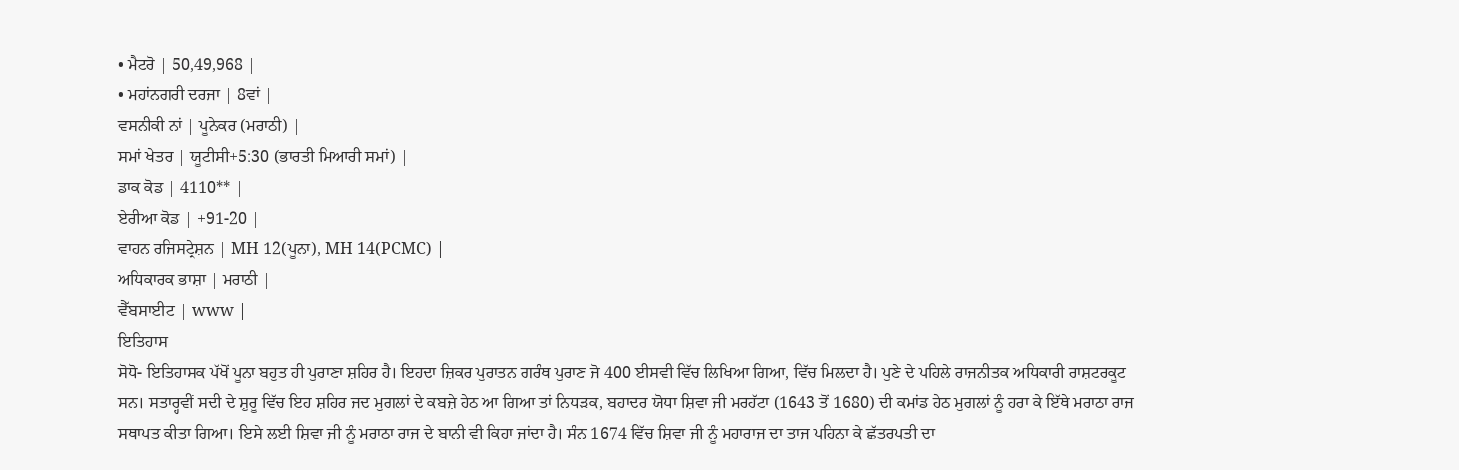• ਮੈਟਰੋ | 50,49,968 |
• ਮਹਾਂਨਗਰੀ ਦਰਜਾ | 8ਵਾਂ |
ਵਸਨੀਕੀ ਨਾਂ | ਪੂਨੇਕਰ (ਮਰਾਠੀ) |
ਸਮਾਂ ਖੇਤਰ | ਯੂਟੀਸੀ+5:30 (ਭਾਰਤੀ ਮਿਆਰੀ ਸਮਾਂ) |
ਡਾਕ ਕੋਡ | 4110** |
ਏਰੀਆ ਕੋਡ | +91-20 |
ਵਾਹਨ ਰਜਿਸਟ੍ਰੇਸ਼ਨ | MH 12(ਪੂਨਾ), MH 14(PCMC) |
ਅਧਿਕਾਰਕ ਭਾਸ਼ਾ | ਮਰਾਠੀ |
ਵੈੱਬਸਾਈਟ | www |
ਇਤਿਹਾਸ
ਸੋਧੋ- ਇਤਿਹਾਸਕ ਪੱਖੋਂ ਪੂਨਾ ਬਹੁਤ ਹੀ ਪੁਰਾਣਾ ਸ਼ਹਿਰ ਹੈ। ਇਹਦਾ ਜ਼ਿਕਰ ਪੁਰਾਤਨ ਗਰੰਥ ਪੁਰਾਣ ਜੋ 400 ਈਸਵੀ ਵਿੱਚ ਲਿਖਿਆ ਗਿਆ, ਵਿੱਚ ਮਿਲਦਾ ਹੈ। ਪੁਣੇ ਦੇ ਪਹਿਲੇ ਰਾਜਨੀਤਕ ਅਧਿਕਾਰੀ ਰਾਸ਼ਟਰਕੂਟ ਸਨ। ਸਤਾਰ੍ਹਵੀਂ ਸਦੀ ਦੇ ਸ਼ੁਰੂ ਵਿੱਚ ਇਹ ਸ਼ਹਿਰ ਜਦ ਮੁਗਲਾਂ ਦੇ ਕਬਜ਼ੇ ਹੇਠ ਆ ਗਿਆ ਤਾਂ ਨਿਧੜਕ, ਬਹਾਦਰ ਯੋਧਾ ਸ਼ਿਵਾ ਜੀ ਮਰਹੱਟਾ (1643 ਤੋਂ 1680) ਦੀ ਕਮਾਂਡ ਹੇਠ ਮੁਗਲਾਂ ਨੂੰ ਹਰਾ ਕੇ ਇੱਥੇ ਮਰਾਠਾ ਰਾਜ ਸਥਾਪਤ ਕੀਤਾ ਗਿਆ। ਇਸੇ ਲਈ ਸ਼ਿਵਾ ਜੀ ਨੂੰ ਮਰਾਠਾ ਰਾਜ ਦੇ ਬਾਨੀ ਵੀ ਕਿਹਾ ਜਾਂਦਾ ਹੈ। ਸੰਨ 1674 ਵਿੱਚ ਸ਼ਿਵਾ ਜੀ ਨੂੰ ਮਹਾਰਾਜ ਦਾ ਤਾਜ ਪਹਿਨਾ ਕੇ ਛੱਤਰਪਤੀ ਦਾ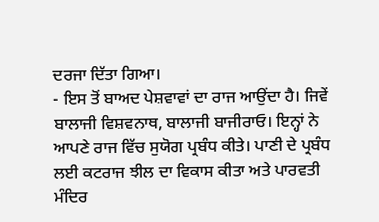ਦਰਜਾ ਦਿੱਤਾ ਗਿਆ।
- ਇਸ ਤੋਂ ਬਾਅਦ ਪੇਸ਼ਵਾਵਾਂ ਦਾ ਰਾਜ ਆਉਂਦਾ ਹੈ। ਜਿਵੇਂ ਬਾਲਾਜੀ ਵਿਸ਼ਵਨਾਥ, ਬਾਲਾਜੀ ਬਾਜੀਰਾਓ। ਇਨ੍ਹਾਂ ਨੇ ਆਪਣੇ ਰਾਜ ਵਿੱਚ ਸੁਯੋਗ ਪ੍ਰਬੰਧ ਕੀਤੇ। ਪਾਣੀ ਦੇ ਪ੍ਰਬੰਧ ਲਈ ਕਟਰਾਜ ਝੀਲ ਦਾ ਵਿਕਾਸ ਕੀਤਾ ਅਤੇ ਪਾਰਵਤੀ ਮੰਦਿਰ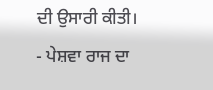ਦੀ ਉਸਾਰੀ ਕੀਤੀ।
- ਪੇਸ਼ਵਾ ਰਾਜ ਦਾ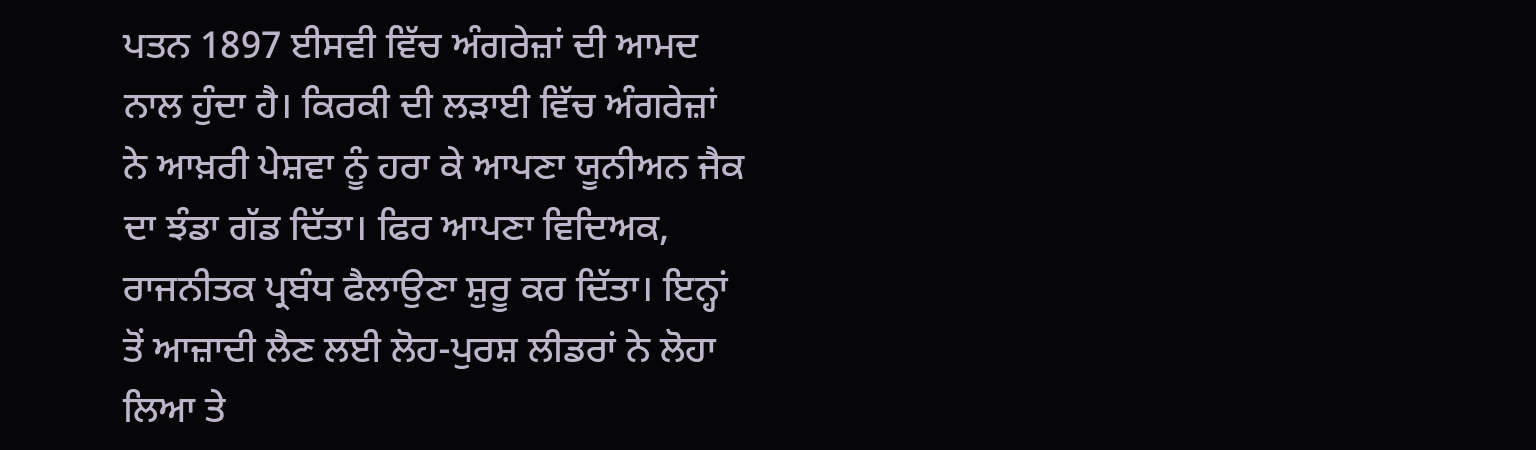ਪਤਨ 1897 ਈਸਵੀ ਵਿੱਚ ਅੰਗਰੇਜ਼ਾਂ ਦੀ ਆਮਦ ਨਾਲ ਹੁੰਦਾ ਹੈ। ਕਿਰਕੀ ਦੀ ਲੜਾਈ ਵਿੱਚ ਅੰਗਰੇਜ਼ਾਂ ਨੇ ਆਖ਼ਰੀ ਪੇਸ਼ਵਾ ਨੂੰ ਹਰਾ ਕੇ ਆਪਣਾ ਯੂਨੀਅਨ ਜੈਕ ਦਾ ਝੰਡਾ ਗੱਡ ਦਿੱਤਾ। ਫਿਰ ਆਪਣਾ ਵਿਦਿਅਕ, ਰਾਜਨੀਤਕ ਪ੍ਰਬੰਧ ਫੈਲਾਉਣਾ ਸ਼ੁਰੂ ਕਰ ਦਿੱਤਾ। ਇਨ੍ਹਾਂ ਤੋਂ ਆਜ਼ਾਦੀ ਲੈਣ ਲਈ ਲੋਹ-ਪੁਰਸ਼ ਲੀਡਰਾਂ ਨੇ ਲੋਹਾ ਲਿਆ ਤੇ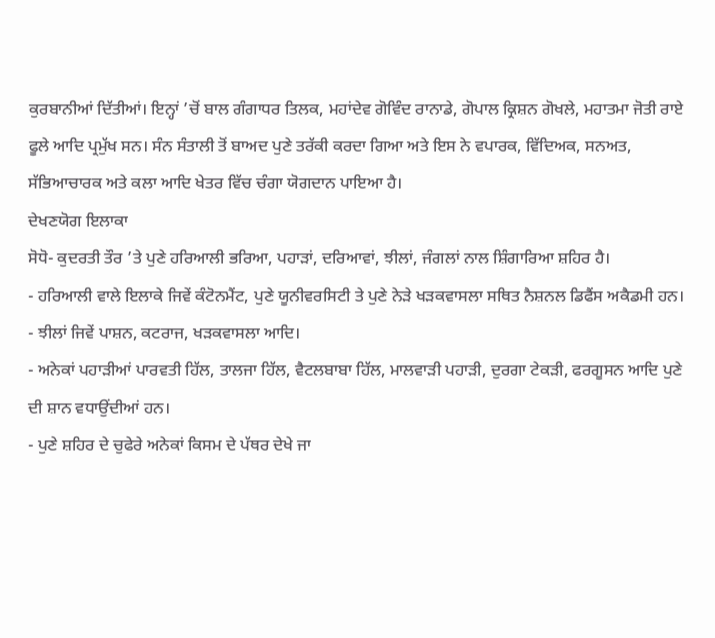ਕੁਰਬਾਨੀਆਂ ਦਿੱਤੀਆਂ। ਇਨ੍ਹਾਂ ’ਚੋਂ ਬਾਲ ਗੰਗਾਧਰ ਤਿਲਕ, ਮਹਾਂਦੇਵ ਗੋਵਿੰਦ ਰਾਨਾਡੇ, ਗੋਪਾਲ ਕ੍ਰਿਸ਼ਨ ਗੋਖਲੇ, ਮਹਾਤਮਾ ਜੋਤੀ ਰਾਏ ਫੂਲੇ ਆਦਿ ਪ੍ਰਮੁੱਖ ਸਨ। ਸੰਨ ਸੰਤਾਲੀ ਤੋਂ ਬਾਅਦ ਪੁਣੇ ਤਰੱਕੀ ਕਰਦਾ ਗਿਆ ਅਤੇ ਇਸ ਨੇ ਵਪਾਰਕ, ਵਿੱਦਿਅਕ, ਸਨਅਤ, ਸੱਭਿਆਚਾਰਕ ਅਤੇ ਕਲਾ ਆਦਿ ਖੇਤਰ ਵਿੱਚ ਚੰਗਾ ਯੋਗਦਾਨ ਪਾਇਆ ਹੈ।
ਦੇਖਣਯੋਗ ਇਲਾਕਾ
ਸੋਧੋ- ਕੁਦਰਤੀ ਤੌਰ ’ਤੇ ਪੁਣੇ ਹਰਿਆਲੀ ਭਰਿਆ, ਪਹਾੜਾਂ, ਦਰਿਆਵਾਂ, ਝੀਲਾਂ, ਜੰਗਲਾਂ ਨਾਲ ਸ਼ਿੰਗਾਰਿਆ ਸ਼ਹਿਰ ਹੈ।
- ਹਰਿਆਲੀ ਵਾਲੇ ਇਲਾਕੇ ਜਿਵੇਂ ਕੰਟੋਨਮੈਂਟ, ਪੁਣੇ ਯੂਨੀਵਰਸਿਟੀ ਤੇ ਪੁਣੇ ਨੇੜੇ ਖੜਕਵਾਸਲਾ ਸਥਿਤ ਨੈਸ਼ਨਲ ਡਿਫੈਂਸ ਅਕੈਡਮੀ ਹਨ।
- ਝੀਲਾਂ ਜਿਵੇਂ ਪਾਸ਼ਨ, ਕਟਰਾਜ, ਖੜਕਵਾਸਲਾ ਆਦਿ।
- ਅਨੇਕਾਂ ਪਹਾੜੀਆਂ ਪਾਰਵਤੀ ਹਿੱਲ, ਤਾਲਜਾ ਹਿੱਲ, ਵੈਟਲਬਾਬਾ ਹਿੱਲ, ਮਾਲਵਾੜੀ ਪਹਾੜੀ, ਦੁਰਗਾ ਟੇਕੜੀ, ਫਰਗੂਸਨ ਆਦਿ ਪੁਣੇ ਦੀ ਸ਼ਾਨ ਵਧਾਉਂਦੀਆਂ ਹਨ।
- ਪੁਣੇ ਸ਼ਹਿਰ ਦੇ ਚੁਫੇਰੇ ਅਨੇਕਾਂ ਕਿਸਮ ਦੇ ਪੱਥਰ ਦੇਖੇ ਜਾ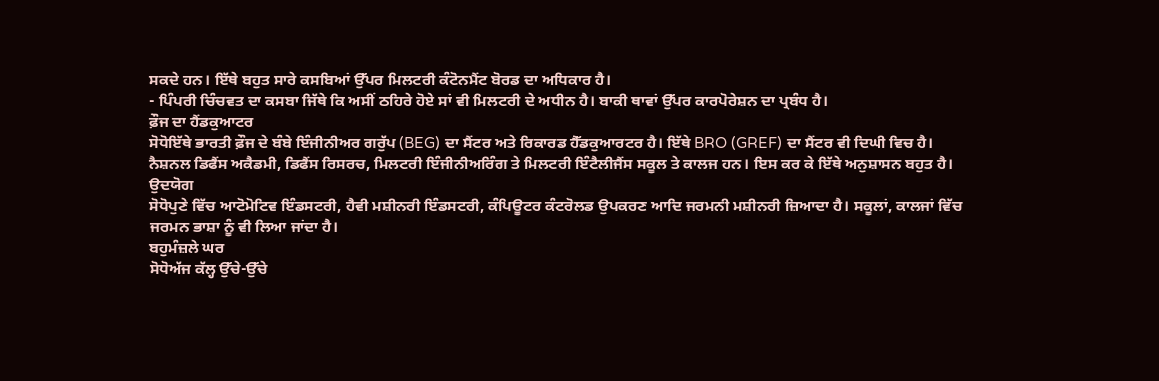ਸਕਦੇ ਹਨ। ਇੱਥੇ ਬਹੁਤ ਸਾਰੇ ਕਸਬਿਆਂ ਉੱਪਰ ਮਿਲਟਰੀ ਕੰਟੋਨਮੈਂਟ ਬੋਰਡ ਦਾ ਅਧਿਕਾਰ ਹੈ।
- ਪਿੰਪਰੀ ਚਿੰਚਵਤ ਦਾ ਕਸਬਾ ਜਿੱਥੇ ਕਿ ਅਸੀਂ ਠਹਿਰੇ ਹੋਏ ਸਾਂ ਵੀ ਮਿਲਟਰੀ ਦੇ ਅਧੀਨ ਹੈ। ਬਾਕੀ ਥਾਵਾਂ ਉੱਪਰ ਕਾਰਪੋਰੇਸ਼ਨ ਦਾ ਪ੍ਰਬੰਧ ਹੈ।
ਫ਼ੌਜ ਦਾ ਹੈਂਡਕੁਆਟਰ
ਸੋਧੋਇੱਥੇ ਭਾਰਤੀ ਫ਼ੌਜ ਦੇ ਬੰਬੇ ਇੰਜੀਨੀਅਰ ਗਰੁੱਪ (BEG) ਦਾ ਸੈਂਟਰ ਅਤੇ ਰਿਕਾਰਡ ਹੈੱਡਕੁਆਰਟਰ ਹੈ। ਇੱਥੇ BRO (GREF) ਦਾ ਸੈਂਟਰ ਵੀ ਦਿਘੀ ਵਿਚ ਹੈ। ਨੈਸ਼ਨਲ ਡਿਫੈਂਸ ਅਕੈਡਮੀ, ਡਿਫੈਂਸ ਰਿਸਰਚ, ਮਿਲਟਰੀ ਇੰਜੀਨੀਅਰਿੰਗ ਤੇ ਮਿਲਟਰੀ ਇੰਟੈਲੀਜੈਂਸ ਸਕੂਲ ਤੇ ਕਾਲਜ ਹਨ। ਇਸ ਕਰ ਕੇ ਇੱਥੇ ਅਨੁਸ਼ਾਸਨ ਬਹੁਤ ਹੈ।
ਉਦਯੋਗ
ਸੋਧੋਪੁਣੇ ਵਿੱਚ ਆਟੋਮੋਟਿਵ ਇੰਡਸਟਰੀ, ਹੈਵੀ ਮਸ਼ੀਨਰੀ ਇੰਡਸਟਰੀ, ਕੰਪਿਊਟਰ ਕੰਟਰੋਲਡ ਉਪਕਰਣ ਆਦਿ ਜਰਮਨੀ ਮਸ਼ੀਨਰੀ ਜ਼ਿਆਦਾ ਹੈ। ਸਕੂਲਾਂ, ਕਾਲਜਾਂ ਵਿੱਚ ਜਰਮਨ ਭਾਸ਼ਾ ਨੂੰ ਵੀ ਲਿਆ ਜਾਂਦਾ ਹੈ।
ਬਹੁਮੰਜ਼ਲੇ ਘਰ
ਸੋਧੋਅੱਜ ਕੱਲ੍ਹ ਉੱਚੇ-ਉੱਚੇ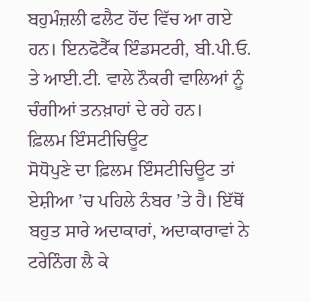ਬਹੁਮੰਜ਼ਲੀ ਫਲੈਟ ਹੋਂਦ ਵਿੱਚ ਆ ਗਏ ਹਨ। ਇਨਫੋਟੈੱਕ ਇੰਡਸਟਰੀ, ਬੀ.ਪੀ.ਓ. ਤੇ ਆਈ.ਟੀ. ਵਾਲੇ ਨੌਕਰੀ ਵਾਲਿਆਂ ਨੂੰ ਚੰਗੀਆਂ ਤਨਖ਼ਾਹਾਂ ਦੇ ਰਹੇ ਹਨ।
ਫ਼ਿਲਮ ਇੰਸਟੀਚਿਊਟ
ਸੋਧੋਪੁਣੇ ਦਾ ਫ਼ਿਲਮ ਇੰਸਟੀਚਿਊਟ ਤਾਂ ਏਸ਼ੀਆ ’ਚ ਪਹਿਲੇ ਨੰਬਰ ’ਤੇ ਹੈ। ਇੱਥੋਂ ਬਹੁਤ ਸਾਰੇ ਅਦਾਕਾਰਾਂ, ਅਦਾਕਾਰਾਵਾਂ ਨੇ ਟਰੇਨਿੰਗ ਲੈ ਕੇ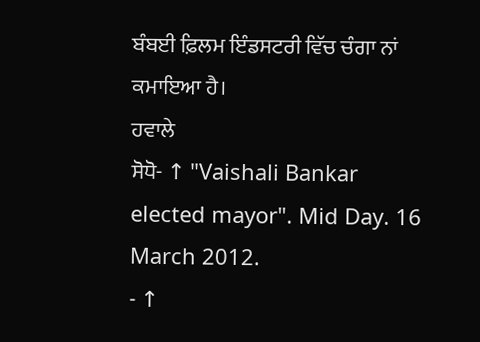ਬੰਬਈ ਫ਼ਿਲਮ ਇੰਡਸਟਰੀ ਵਿੱਚ ਚੰਗਾ ਨਾਂ ਕਮਾਇਆ ਹੈ।
ਹਵਾਲੇ
ਸੋਧੋ- ↑ "Vaishali Bankar elected mayor". Mid Day. 16 March 2012.
- ↑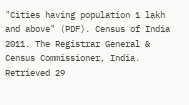"Cities having population 1 lakh and above" (PDF). Census of India 2011. The Registrar General & Census Commissioner, India. Retrieved 29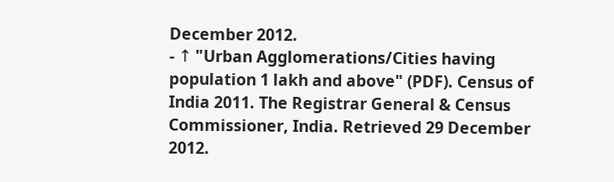December 2012.
- ↑ "Urban Agglomerations/Cities having population 1 lakh and above" (PDF). Census of India 2011. The Registrar General & Census Commissioner, India. Retrieved 29 December 2012.